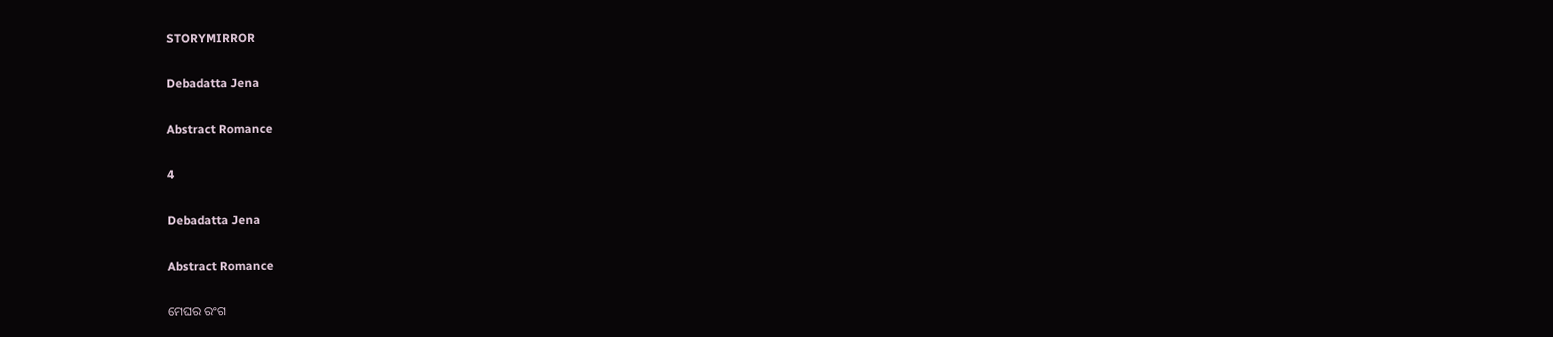STORYMIRROR

Debadatta Jena

Abstract Romance

4

Debadatta Jena

Abstract Romance

ମେଘର ରଂଗ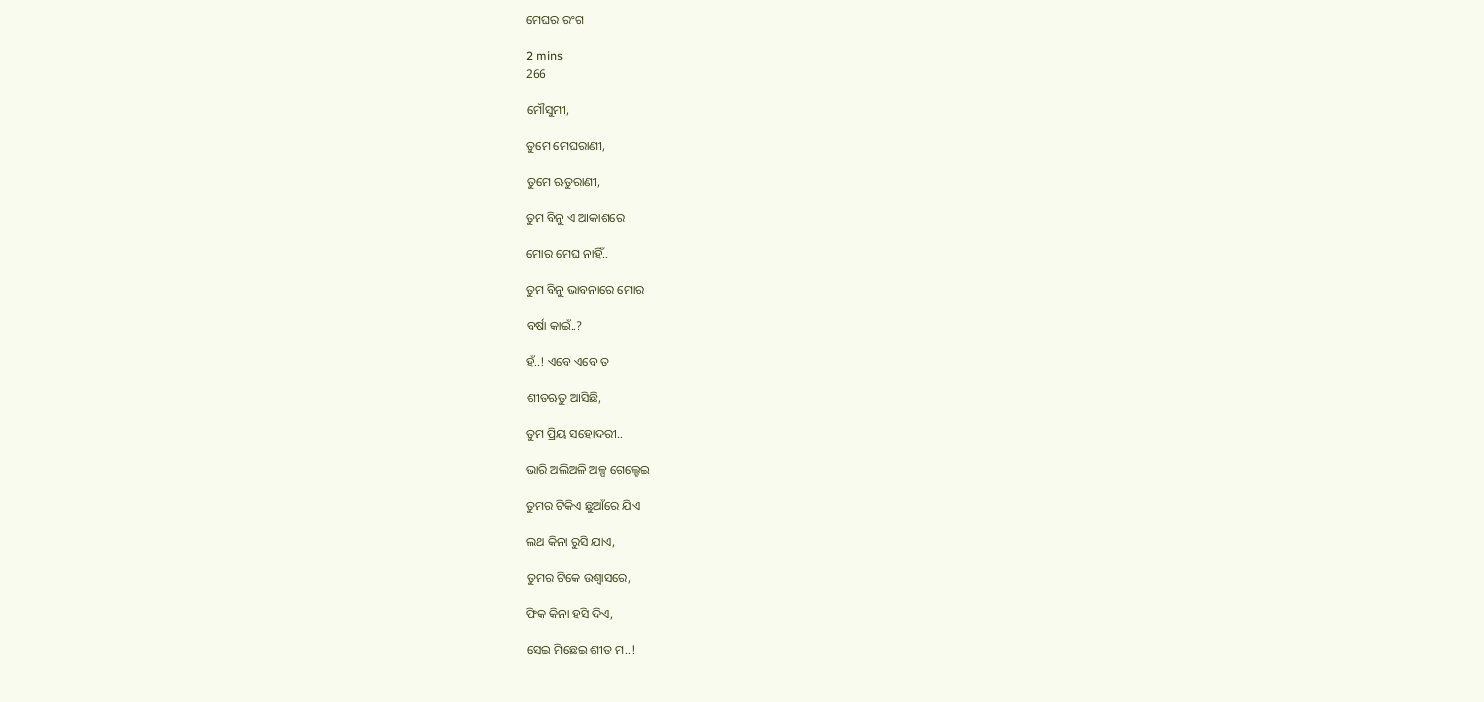ମେଘର ରଂଗ

2 mins
266

ମୌସୁମୀ,

ତୁମେ ମେଘରାଣୀ,

ତୁମେ ଋତୁରାଣୀ,

ତୁମ ବିନୁ ଏ ଆକାଶରେ

ମୋର ମେଘ ନାହିଁ..

ତୁମ ବିନୁ ଭାବନାରେ ମୋର

ବର୍ଷା କାଇଁ..?

ହଁ..! ଏବେ ଏବେ ତ

ଶୀତଋତୁ ଆସିଛି,

ତୁମ ପ୍ରିୟ ସହୋଦରୀ..

ଭାରି ଅଲିଅଳି ଅଳ୍ପ ଗେଲ୍ହେଇ

ତୁମର ଟିକିଏ ଛୁଆଁରେ ଯିଏ

ଲଥ କିନା ରୁସି ଯାଏ,

ତୁମର ଟିକେ ଉଶ୍ବାସରେ,

ଫିକ କିନା ହସି ଦିଏ,

ସେଇ ମିଛେଇ ଶୀତ ମ..!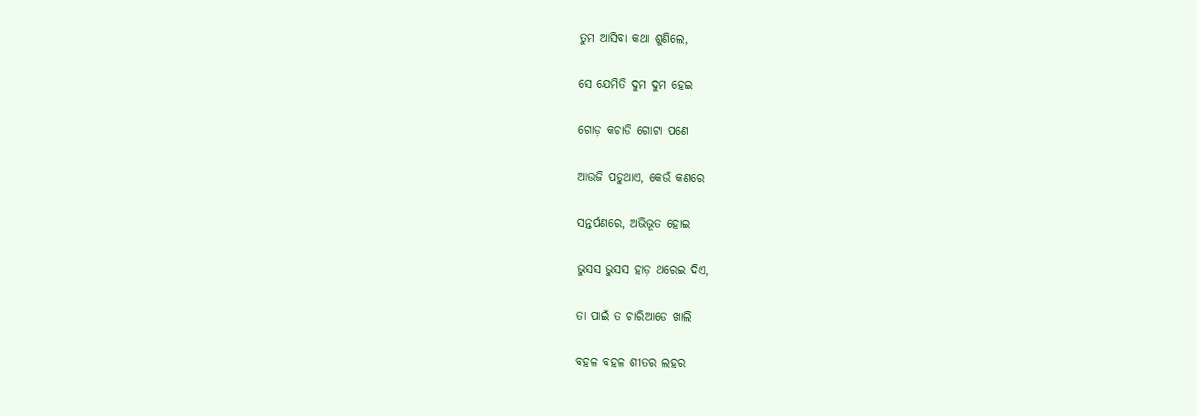ତୁମ ଆସିବା କଥା ଶୁଣିଲେ,

ସେ ଯେମିତି ଦୁମ ଦୁମ ହେଇ

ଗୋଡ଼ କଚାଡି ଗୋଟା ପଣେ

ଆଉଜି ପଡୁଥାଏ, କେଉଁ କଣରେ

ସନ୍ତର୍ପଣରେ, ଅଭିଭୂତ ହୋଇ

ଭୁସସ ଭୁସସ ହାଡ଼ ଥରେଇ ଦିଏ,

ତା ପାଇଁ ତ ଚାରିଆଡେ ଖାଲି

ବହଳ ବହଳ ଶୀତର ଲହର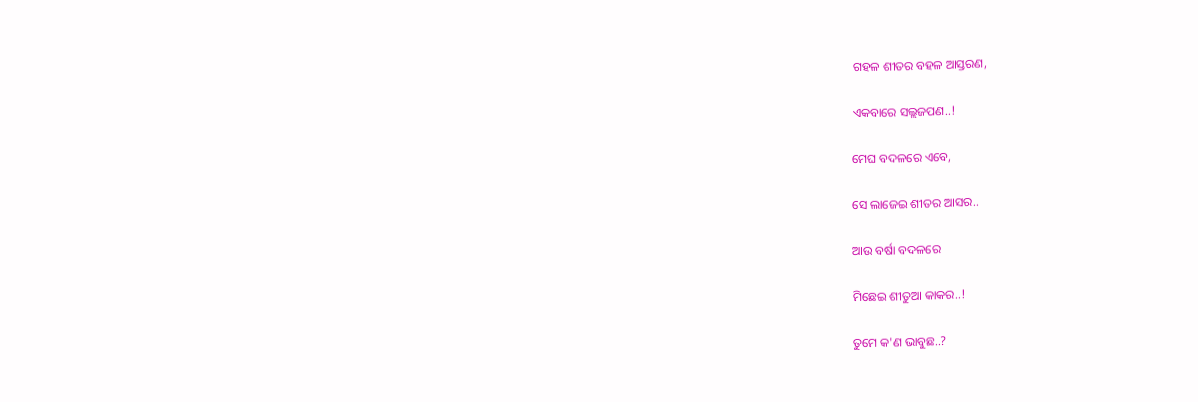ଗହଳ ଶୀତର ବହଳ ଆସ୍ତରଣ,

ଏକବାରେ ସଲ୍ଲଜପଣ..!

ମେଘ ବଦଳରେ ଏବେ,

ସେ ଲାଜେଇ ଶୀତର ଆସର..

ଆଉ ବର୍ଷା ବଦଳରେ

ମିଛେଇ ଶୀତୁଆ କାକର..!

ତୁମେ କ'ଣ ଭାବୁଛ..?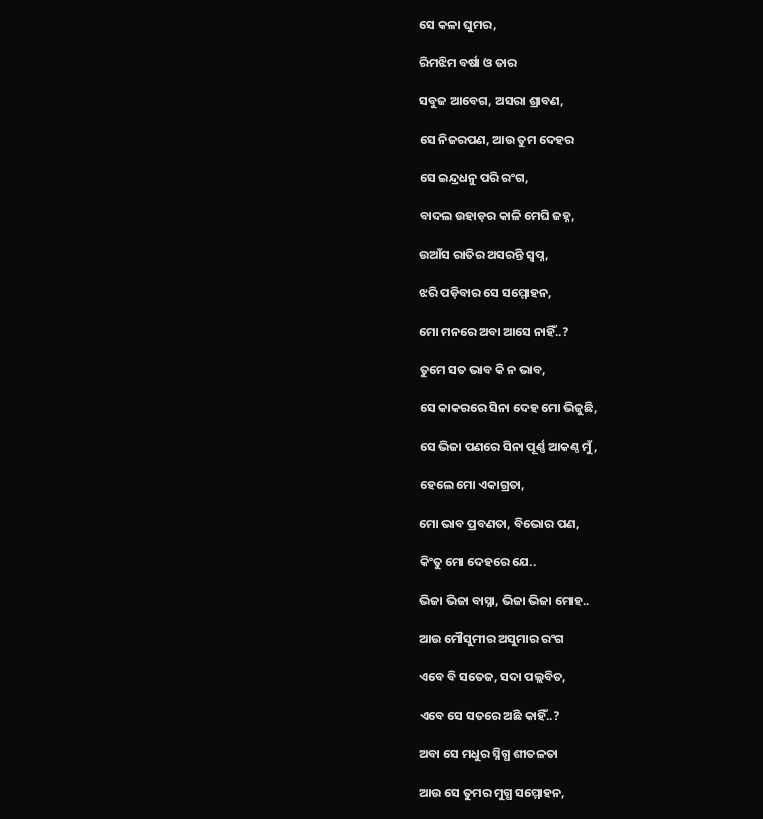ସେ କଳା ଘୁମର,

ରିମଝିମ ବର୍ଷା ଓ ତାର

ସବୁଜ ଆବେଗ, ଅସରା ଶ୍ରାବଣ,

ସେ ନିଜରପଣ, ଆଉ ତୁମ ଦେହର

ସେ ଇନ୍ଦ୍ରଧନୁ ପରି ରଂଗ,

ବାଦଲ ଉହାଡ଼ର କାଳି ମେଘି ଜହ୍ନ,

ଉଆଁସ ରାତିର ଅସରନ୍ତି ସ୍ବପ୍ନ,

ଝରି ପଡ଼ିବାର ସେ ସମ୍ମୋହନ,

ମୋ ମନରେ ଅବା ଆସେ ନାହିଁ..?

ତୁମେ ସତ ଭାବ କି ନ ଭାବ,

ସେ କାକରରେ ସିନା ଦେହ ମୋ ଭିଜୁଛି,

ସେ ଭିଜା ପଣରେ ସିନା ପୂର୍ଣ୍ଣ ଆକଣ୍ଠ ମୁଁ,

ହେଲେ ମୋ ଏକାଗ୍ରତା,

ମୋ ଭାବ ପ୍ରବଣତା, ବିଭୋର ପଣ,

କିଂତୁ ମୋ ଦେହରେ ଯେ..

ଭିଜା ଭିଜା ବାସ୍ନା, ଭିଜା ଭିଜା ମୋହ..

ଆଉ ମୌସୁମୀର ଅସୁମାର ରଂଗ

ଏବେ ବି ସତେଜ, ସଦା ପଲ୍ଲବିତ,

ଏବେ ସେ ସତରେ ଅଛି କାହିଁ..?

ଅବା ସେ ମଧୁର ସ୍ନିଗ୍ଧ ଶୀତଳତା

ଆଉ ସେ ତୁମର ମୁଗ୍ଧ ସମ୍ମୋହନ,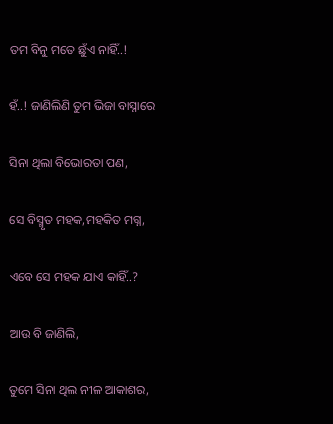ତମ ବିନୁ ମତେ ଛୁଁଏ ନାହିଁ..!

ହଁ..! ଜାଣିଲିଣି ତୁମ ଭିଜା ବାସ୍ନାରେ

ସିନା ଥିଲା ବିଭୋରତା ପଣ,

ସେ ବିସ୍ମୃତ ମହକ,ମହକିତ ମଗ୍ନ,

ଏବେ ସେ ମହକ ଯାଏ କାହିଁ..?

ଆଉ ବି ଜାଣିଲି,

ତୁମେ ସିନା ଥିଲ ନୀଳ ଆକାଶର,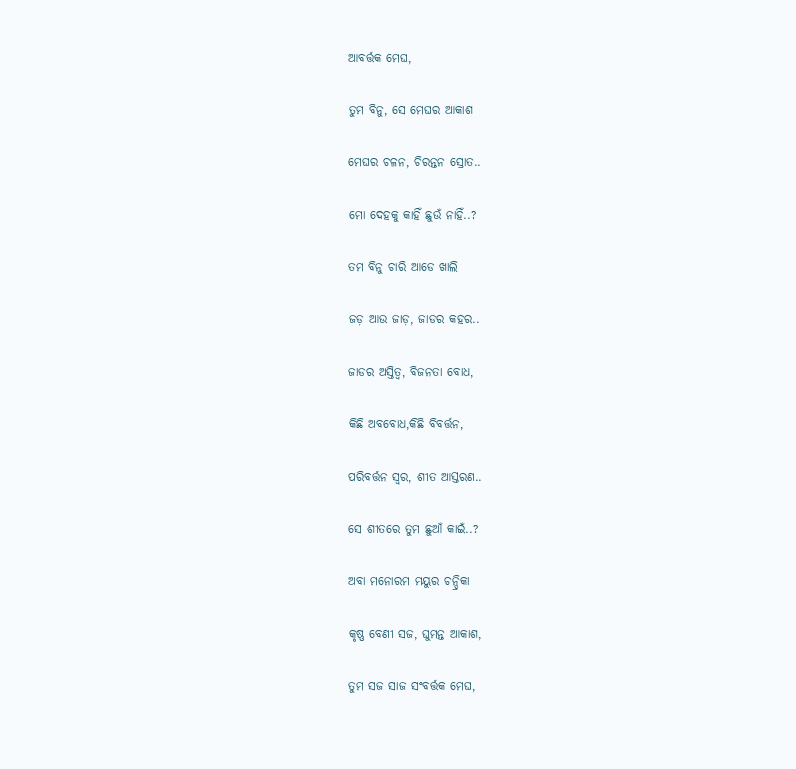ଆବର୍ତ୍ତକ ମେଘ,

ତୁମ ବିନୁ, ସେ ମେଘର ଆକାଶ

ମେଘର ଚଳନ, ଚିରନ୍ତନ ସ୍ରୋତ..

ମୋ ଦେହକୁ କାହିଁ ଛୁଉଁ ନାହିଁ..?

ତମ ବିନୁ ଚାରି ଆଡେ ଖାଲି

ଜଡ଼ ଆଉ ଜାଡ଼, ଜାଡର କହର..

ଜାଡର ଅସ୍ତିତ୍ୱ, ବିଜନତା ବୋଧ,

କିଛି ଅବବୋଧ,କିଛି ବିବର୍ତ୍ତନ,

ପରିବର୍ତ୍ତନ ସ୍ୱର, ଶୀତ ଆସ୍ତରଣ..

ସେ ଶୀତରେ ତୁମ ଛୁଆଁ କାଇଁ..?

ଅବା ମନୋରମ ମୟୁର ଚନ୍ଦ୍ରିକା

କୃଷ୍ଣ ବେଣୀ ସଜ, ଘୁମନ୍ତ ଆକାଶ,

ତୁମ ସଜ ସାଜ ସଂବର୍ତ୍ତକ ମେଘ,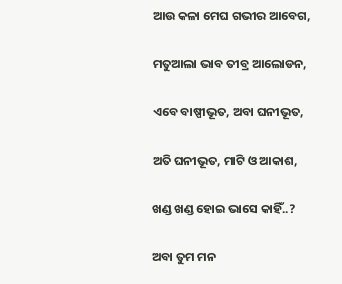ଆଉ କଳା ମେଘ ଗଭୀର ଆବେଗ,

ମତୁଆଲା ଭାବ ତୀବ୍ର ଆଲୋଡନ,

ଏବେ ବାଷ୍ପୀଭୂତ, ଅବା ଘନୀଭୂତ,

ଅତି ଘନୀଭୂତ, ମାଟି ଓ ଆକାଶ,

ଖଣ୍ଡ ଖଣ୍ଡ ହୋଇ ଭାସେ କାହିଁ..?

ଅବା ତୁମ ମନ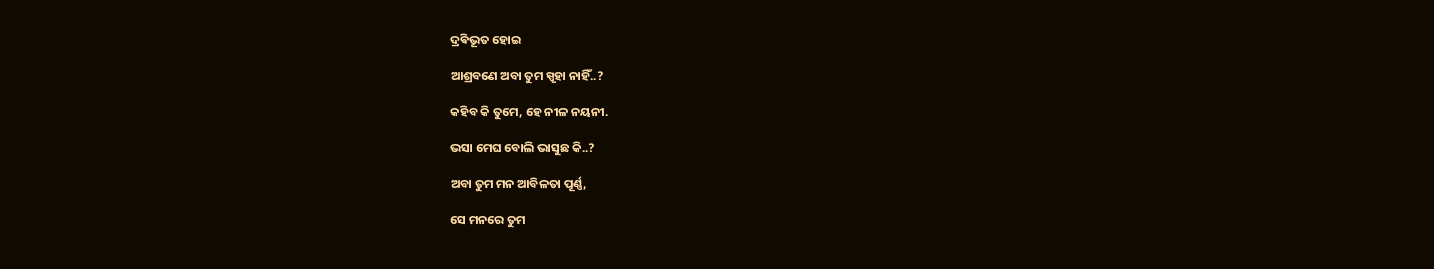ଦ୍ରଵିଭୂତ ହୋଇ

ଆଶ୍ରବଣେ ଅବା ତୁମ ସ୍ପୃହା ନାହିଁ..?

କହିବ କି ତୁମେ, ହେ ନୀଳ ନୟନୀ.

ଭସା ମେଘ ବୋଲି ଭାସୁଛ କି..?

ଅବା ତୁମ ମନ ଆବିଳତା ପୂର୍ଣ୍ଣ,

ସେ ମନରେ ତୁମ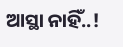ଆସ୍ଥା ନାହିଁ..!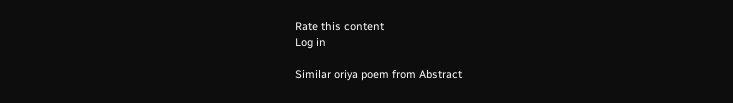Rate this content
Log in

Similar oriya poem from Abstract